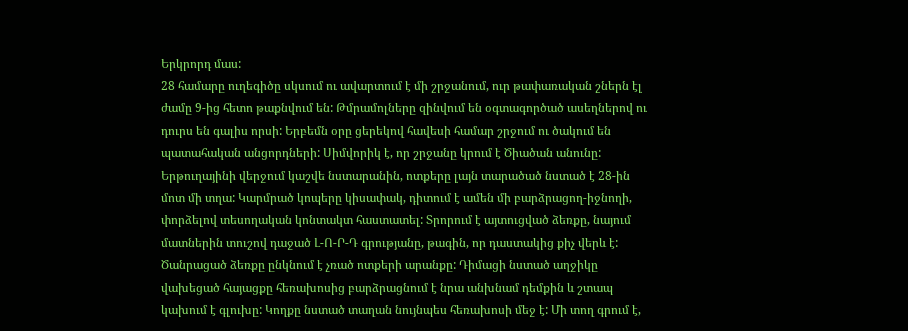Երկրորդ մաս:
28 համարը ուղեգիծը սկսում ու ավարտում է մի շրջանում, ուր թափառական շներն էլ ժամը 9-ից հետո թաքնվում են: Թմրամոլները զինվում են օգտագործած ասեղներով ու դուրս են գալիս որսի: Երբեմն օրը ցերեկով հավեսի համար շրջում ու ծակում են պատահական անցորդների: Սիմվորիկ է, որ շրջանը կրում է Ծիածան անունը:
Երթուղայինի վերջում կաշվե նստարանին, ոտքերը լայն տարածած նստած է 28-ին մոտ մի տղա: Կարմրած կոպերը կիսափակ, դիտում է ամեն մի բարձրացող-իջնողի, փորձելով տեսողական կոնտակտ հաստատել: Տրորում է այտուցված ձեռքը, նայում մատներին տուշով դաջած Լ-Ո-Ր-Դ գրությանը, թագին, որ դաստակից քիչ վերև է: Ծանրացած ձեռքը ընկնում է չռած ոտքերի արանքը: Դիմացի նստած աղջիկը վախեցած հայացքը հեռախոսից բարձրացնում է նրա անխնամ դեմքին և շտապ կախում է գլուխը: Կողքը նստած տաղան նույնպես հեռախոսի մեջ է: Մի տող գրում է,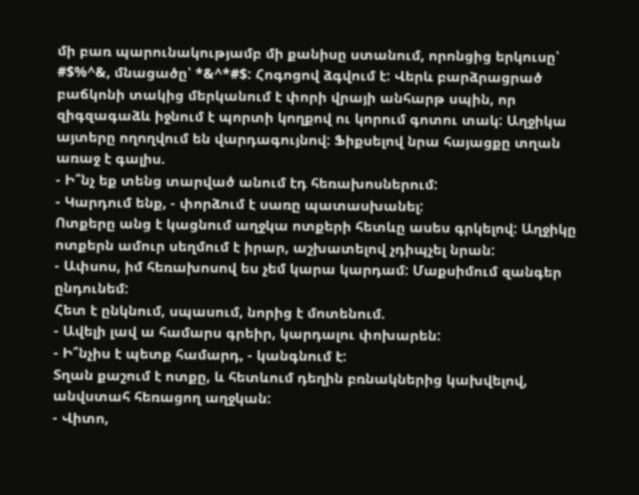մի բառ պարունակությամբ մի քանիսը ստանում, որոնցից երկուսը՝ #$%^&, մնացածը՝ *&^*#$: Հոգոցով ձգվում է: Վերև բարձրացրած բաճկոնի տակից մերկանում է փորի վրայի անհարթ սպին, որ զիգզագաձև իջնում է պորտի կողքով ու կորում գոտու տակ: Աղջիկա այտերը ողողվում են վարդագույնով: Ֆիքսելով նրա հայացքը տղան առաջ է գալիս.
- Ի՞նչ եք տենց տարված անում էդ հեռախոսներում:
- Կարդում ենք, - փորձում է սառը պատասխանել:
Ոտքերը անց է կացնում աղջկա ոտքերի հետևը ասես գրկելով: Աղջիկը ոտքերն ամուր սեղմում է իրար, աշխատելով չդիպչել նրան:
- Ափսոս, իմ հեռախոսով ես չեմ կարա կարդամ: Մաքսիմում զանգեր ընդունեմ:
Հետ է ընկնում, սպասում, նորից է մոտենում.
- Ավելի լավ ա համարս գրեիր, կարդալու փոխարեն:
- Ի՞նչիս է պետք համարդ, - կանգնում է:
Տղան քաշում է ոտքը, և հետևում դեղին բռնակներից կախվելով, անվստահ հեռացող աղջկան:
- Վիտո,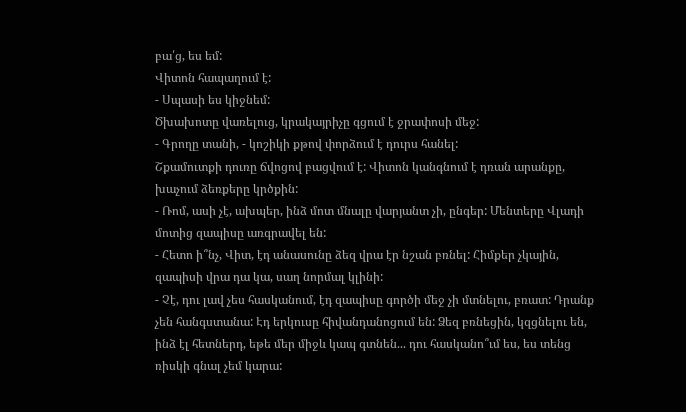բա՛ց, ես եմ:
Վիտոն հապաղում է:
- Սպասի ես կիջնեմ:
Ծխախոտը վառելուց, կրակայրիչը գցում է ջրափոսի մեջ:
- Գրողը տանի, - կոշիկի քթով փորձում է դուրս հանել:
Շքամուտքի դուռը ճվոցով բացվում է: Վիտոն կանգնում է դռան արանքը, խաչում ձեռքերը կրծքին:
- Ռոմ, ասի չէ, ախպեր, ինձ մոտ մնալը վարյանտ չի, ընգեր: Մենտերը Վլադի մոտից զապիսը առգրավել են:
- Հետո ի՞նչ, Վիտ, էդ անասունը ձեզ վրա էր նշան բռնել: Հիմքեր չկային, զապիսի վրա դա կա, սաղ նորմալ կլինի:
- Չէ, դու լավ չես հասկանում, էդ զապիսը գործի մեջ չի մտնելու, բռատ: Դրանք չեն հանգստանա: Էդ երկուսը հիվանդանոցում են: Ձեզ բռնեցին, կզցնելու են, ինձ էլ հետներդ, եթե մեր միջև կապ գտնեն... դու հասկանո՞ւմ ես, ես տենց ռիսկի գնալ չեմ կարա: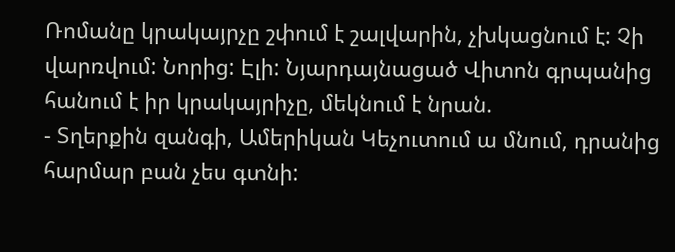Ռոմանը կրակայրչը շփում է շալվարին, չխկացնում է: Չի վարռվում: Նորից: Էլի: Նյարդայնացած Վիտոն գրպանից հանում է իր կրակայրիչը, մեկնում է նրան.
- Տղերքին զանգի, Ամերիկան Կեչուտում ա մնում, դրանից հարմար բան չես գտնի: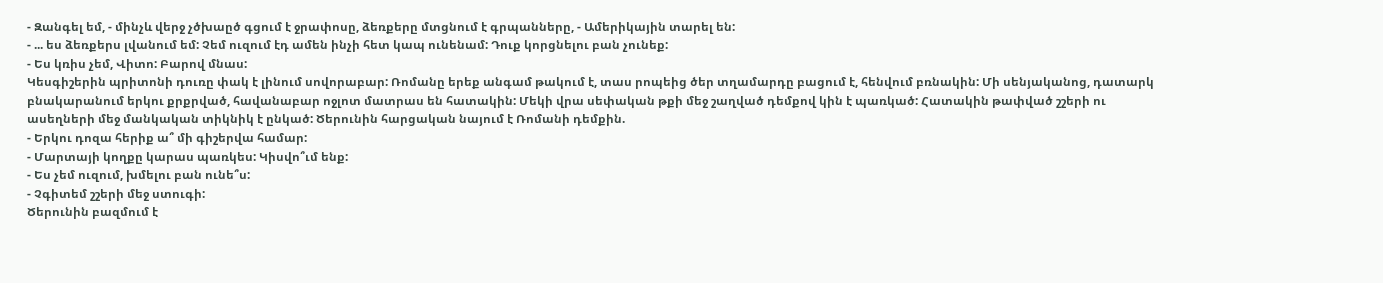- Զանգել եմ, - մինչև վերջ չծխաըծ գցում է ջրափոսը, ձեռքերը մտցնում է գրպանները, - Ամերիկային տարել են:
- ... ես ձեռքերս լվանում եմ: Չեմ ուզում էդ ամեն ինչի հետ կապ ունենամ: Դուք կորցնելու բան չունեք:
- Ես կռիս չեմ, Վիտո: Բարով մնաս:
Կեսգիշերին պրիտոնի դուռը փակ է լինում սովորաբար: Ռոմանը երեք անգամ թակում է, տաս րոպեից ծեր տղամարդը բացում է, հենվում բռնակին: Մի սենյականոց, դատարկ բնակարանում երկու քրքրված, հավանաբար ոջլոտ մատրաս են հատակին: Մեկի վրա սեփական թքի մեջ շաղված դեմքով կին է պառկած: Հատակին թափված շշերի ու ասեղների մեջ մանկական տիկնիկ է ընկած: Ծերունին հարցական նայում է Ռոմանի դեմքին.
- Երկու դոզա հերիք ա՞ մի գիշերվա համար:
- Մարտայի կողքը կարաս պառկես: Կիսվո՞ւմ ենք:
- Ես չեմ ուզում, խմելու բան ունե՞ս:
- Չգիտեմ շշերի մեջ ստուգի:
Ծերունին բազմում է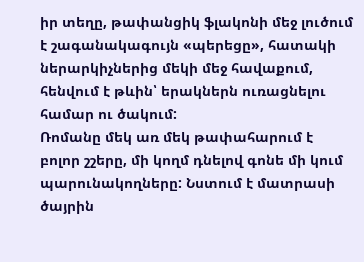իր տեղը, թափանցիկ ֆլակոնի մեջ լուծում է շագանակագույն «պերեցը», հատակի ներարկիչներից մեկի մեջ հավաքում, հենվում է թևին՝ երակներն ուռացնելու համար ու ծակում:
Ռոմանը մեկ առ մեկ թափահարում է բոլոր շշերը, մի կողմ դնելով գոնե մի կում պարունակողները: Նստում է մատրասի ծայրին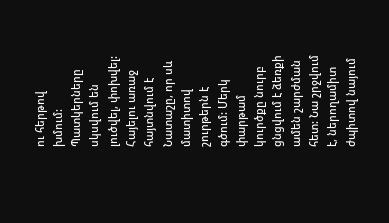ու հերթով խմում:
Պատկերները սկսվում են լուծվել, փոխվել: Հայելու առաջ հայտնվում է Նատաշը, որ սև մատիտով շուրթերն է գծում: Մերկ փարթամ կուրծքը նուրբ ցնցվում է ձեռքի ամեն շարժման հետ: Նա շրջվում է, ներողամիտ ժպիտով նայում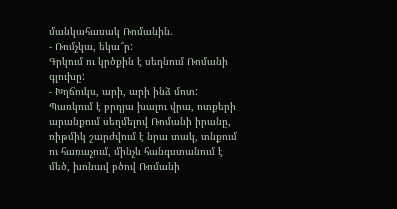մանկահասակ Ռոմանին.
- Ռոմչկա, եկա՞ր:
Գրկում ու կրծքին է սեղնում Ռոմանի գլուխը:
- Խղճուկս, արի, արի ինձ մոտ:
Պառկում է բրդյա խալու վրա, ոտքերի արանքում սեղմելով Ռոմանի իրանը, ռիթմիկ շարժվում է նրա տակ, տնքում ու հառաչում, մինչև հանգստանում է մեծ, խոնավ բծով Ռոմանի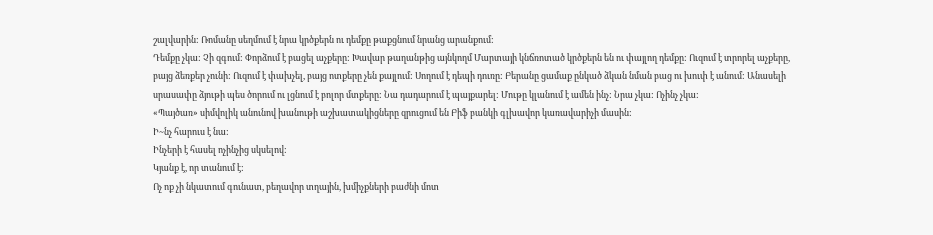շալվարին: Ռոմանը սեղմում է նրա կրծքերն ու դեմքը թաքցնում նրանց արանքում:
Դեմքը չկա: Չի զգում: Փորձում է բացել աչքերը: Խավար թաղանթից այնկողմ Մարտայի կնճռոտած կրծքերն են ու փայլող դեմքը: Ուզում է տրորել աչքերը, բայց ձեռքեր չունի: Ուզում է փախչել, բայց ոտքերը չեն քայլում: Սողում է դեպի դուռը: Բերանը ցամաք ընկած ձկան նման բաց ու խուփ է անում: Անասելի սրասափը ձյութի պես ծորում ու լցնում է բոլոր մտքերը: Նա դադարում է պայքարել: Մութը կլանում է ամեն ինչ: Նրա չկա: Ոչինչ չկա:
«Պայծառ» սիմվոլիկ անունով խանութի աշխատակիցները զրուցում են Բիֆ բանկի գլխավոր կառավարիչի մասին:
Ի~նչ հարուս է նա:
Ինչերի է հասել ոչինչից սկսելով:
Կյանք է, որ տանում է:
Ոչ ոք չի նկատում գունատ, բեղավոր տղային, խմիչքների բաժնի մոտ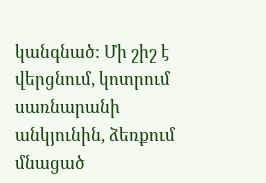կանգնած: Մի շիշ է վերցնում, կոտրում սառնարանի անկյունին, ձեռքում մնացած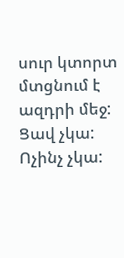սուր կտորտ մտցնում է ազդրի մեջ: Ցավ չկա: Ոչինչ չկա: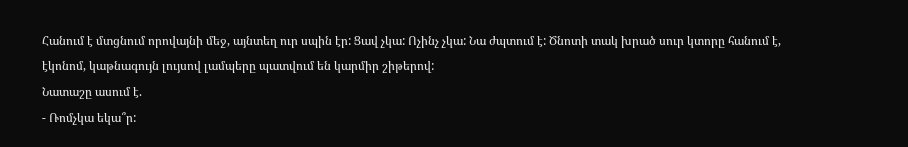Հանում է մտցնում որովայնի մեջ, այնտեղ ուր սպին էր: Ցավ չկա: Ոչինչ չկա: Նա ժպտում է: Ծնոտի տակ խրած սուր կտորը հանում է, էկոնոմ, կաթնագույն լույսով լամպերը պատվում են կարմիր շիթերով:
Նատաշը ասում է.
- Ռոմչկա եկա՞ր: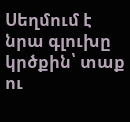Սեղմում է նրա գլուխը կրծքին՝ տաք ու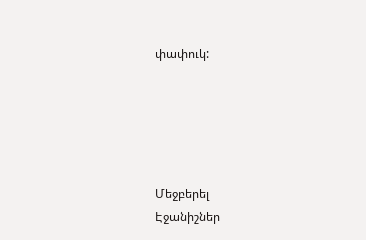փափուկ:





Մեջբերել
Էջանիշներ